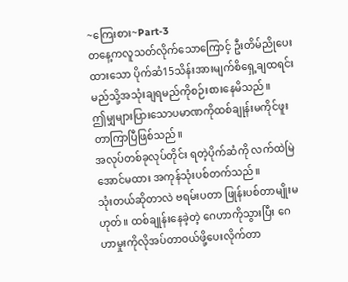~ကြေးစား~Part-3
တနေ့ကလူသတ်လိုက်သောကြောင့် ဦးတိမ်ညိုပေးထားသော ပိုက်ဆံ15သိန်းအားမျက်စိရှေ့ချထရင်း မည်သို့အသုံးချရမည်ကိုစဉ်းစားနေမိသည်။
ဤမျှများပြားသောပမာဏကိုထစ်ချုန်းမကိုင်ဖူးတာကြာပြီဖြစ်သည်။
အလုပ်တစ်ခုလုပ်တိုင်း ရတဲ့ပိုက်ဆံကို လက်ထဲမြဲအောင်မထား အကုန်သုံးပစ်တက်သည်။
သုံးတယ်ဆိုတာလဲ ဗရမ်းပတာ ဖြုန်းပစ်တာမျိုးမဟုတ်။ ထစ်ချုန်းနေခဲ့တဲ့ ဂေဟာကိုသွားပြီး ဂေဟာမှုးကိုလိုအပ်တာဝယ်ဖို့ပေးလိုက်တာ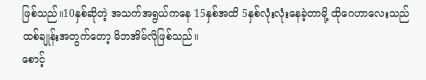ဖြစ်သည်။10နှစ်ဆိုတဲ့ အသက်အရွယ်ကနေ 15နှစ်အထိ 5နှစ်လုံးလုံးနေခဲ့တာမို့ ထိုဂေဟာလေးသည် ထစ်ချုန်းအတွက်တော့ မိဘအိမ်လိုဖြစ်သည်။
စောင့်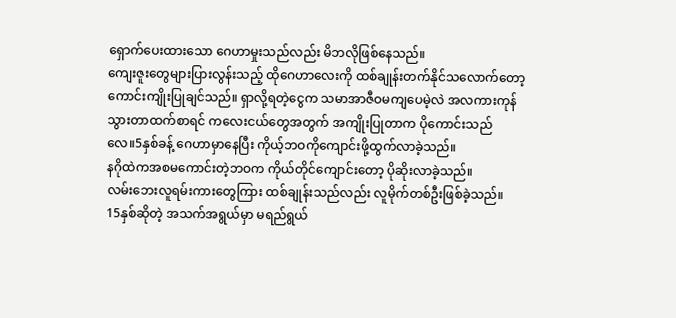ရှောက်ပေးထားသော ဂေဟာမှုးသည်လည်း မိဘလိုဖြစ်နေသည်။
ကျေးဇူးတွေများပြားလွန်းသည့် ထိုဂေဟာလေးကို ထစ်ချုန်းတက်နိုင်သလောက်တော့ ကောင်းကျိုးပြုချင်သည်။ ရှာလို့ရတဲ့ငွေက သမာအာဇီဝမကျပေမဲ့လဲ အလကားကုန်သွားတာထက်စာရင် ကလေးငယ်တွေအတွက် အကျိုးပြုတာက ပိုကောင်းသည်လေ။5နှစ်ခန့် ဂေဟာမှာနေပြီး ကိုယ့်ဘဝကိုကျောင်းဖို့ထွက်လာခဲ့သည်။
နဂိုထဲကအစမကောင်းတဲ့ဘဝက ကိုယ်တိုင်ကျောင်းတော့ ပိုဆိုးလာခဲ့သည်။
လမ်းဘေးလူရမ်းကားတွေကြား ထစ်ချုန်းသည်လည်း လူမိုက်တစ်ဦးဖြစ်ခဲ့သည်။
15နှစ်ဆိုတဲ့ အသက်အရွယ်မှာ မရည်ရွယ်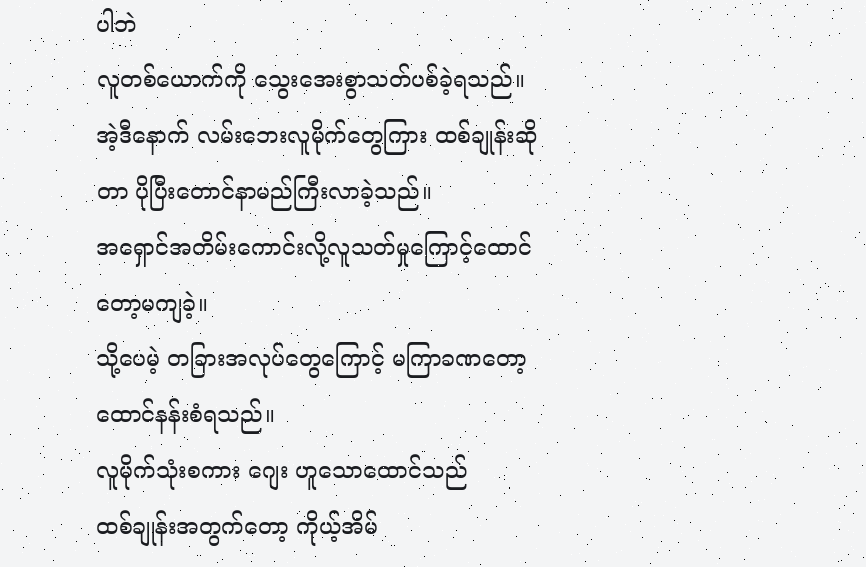ပါဘဲ
လူတစ်ယောက်ကို သွေးအေးစွာသတ်ပစ်ခဲ့ရသည်။ အဲ့ဒီနောက် လမ်းဘေးလူမိုက်တွေကြား ထစ်ချုန်းဆိုတာ ပိုပြီးတောင်နာမည်ကြီးလာခဲ့သည်။
အရှောင်အတိမ်းကောင်းလို့လူသတ်မှုကြောင့်ထောင်တော့မကျခဲ့။
သို့ပေမဲ့ တခြားအလုပ်တွေကြောင့် မကြာခဏတော့ ထောင်နန်းစံရသည်။
လူမိုက်သုံးစကား ဂျေး ဟူသောထောင်သည်
ထစ်ချုန်းအတွက်တော့ ကိုယ့်အိမ်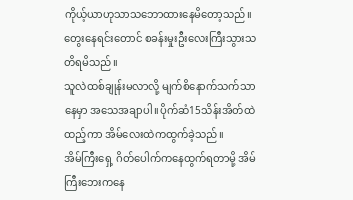ကိုယ့်ယာဟုသာသဘောထားနေမိတော့သည်။
တွေးနေရင်းတောင် စခန်းမှုးဦးလေးကြီးသွားသတိရမိသည်။
သူလဲထစ်ချုန်းမလာလို့ မျက်စိနောက်သက်သာနေမှာ အသေအချာပါ။ပိုက်ဆံ15သိန်းအိတ်ထဲထည့်ကာ အိမ်လေးထဲကထွက်ခဲ့သည်။
အိမ်ကြီးရှေ့ ဂိတ်ပေါက်ကနေထွက်ရတာမို့ အိမ်ကြီးဘေးကနေ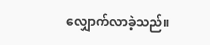လျှောက်လာခဲ့သည်။